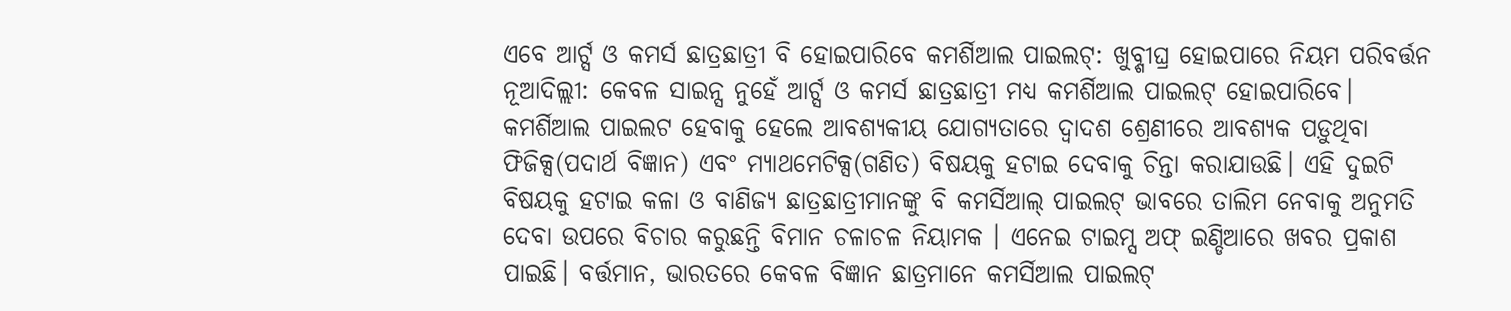ଏବେ ଆର୍ଟ୍ସ ଓ କମର୍ସ ଛାତ୍ରଛାତ୍ରୀ ବି ହୋଇପାରିବେ କମର୍ଶିଆଲ ପାଇଲଟ୍: ଖୁବ୍ଶୀଘ୍ର ହୋଇପାରେ ନିୟମ ପରିବର୍ତ୍ତନ
ନୂଆଦିଲ୍ଲୀ: କେବଳ ସାଇନ୍ସ ନୁହେଁ ଆର୍ଟ୍ସ ଓ କମର୍ସ ଛାତ୍ରଛାତ୍ରୀ ମଧ୍ୟ କମର୍ଶିଆଲ ପାଇଲଟ୍ ହୋଇପାରିବେ। କମର୍ଶିଆଲ ପାଇଲଟ ହେବାକୁ ହେଲେ ଆବଶ୍ୟକୀୟ ଯୋଗ୍ୟତାରେ ଦ୍ୱାଦଶ ଶ୍ରେଣୀରେ ଆବଶ୍ୟକ ପଡ଼ୁଥିବା ଫିଜିକ୍ସ(ପଦାର୍ଥ ବିଜ୍ଞାନ) ଏବଂ ମ୍ୟାଥମେଟିକ୍ସ(ଗଣିତ) ବିଷୟକୁ ହଟାଇ ଦେବାକୁ ଚିନ୍ତା କରାଯାଉଛି। ଏହି ଦୁଇଟି ବିଷୟକୁ ହଟାଇ କଳା ଓ ବାଣିଜ୍ୟ ଛାତ୍ରଛାତ୍ରୀମାନଙ୍କୁ ବି କମର୍ସିଆଲ୍ ପାଇଲଟ୍ ଭାବରେ ତାଲିମ ନେବାକୁ ଅନୁମତି ଦେବା ଉପରେ ବିଚାର କରୁଛନ୍ତି ବିମାନ ଚଳାଚଳ ନିୟାମକ । ଏନେଇ ଟାଇମ୍ସ ଅଫ୍ ଇଣ୍ଡିଆରେ ଖବର ପ୍ରକାଶ ପାଇଛି। ବର୍ତ୍ତମାନ, ଭାରତରେ କେବଳ ବିଜ୍ଞାନ ଛାତ୍ରମାନେ କମର୍ସିଆଲ ପାଇଲଟ୍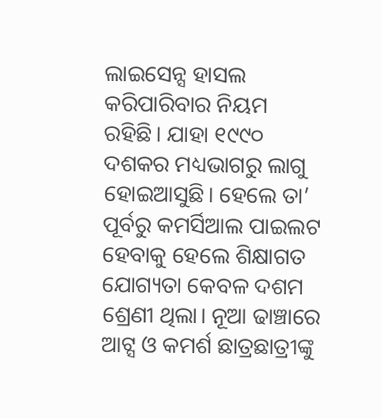ଲାଇସେନ୍ସ ହାସଲ କରିପାରିବାର ନିୟମ ରହିଛି। ଯାହା ୧୯୯୦ ଦଶକର ମଧ୍ୟଭାଗରୁ ଲାଗୁ ହୋଇଆସୁଛି। ହେଲେ ତା’ ପୂର୍ବରୁ କମର୍ସିଆଲ ପାଇଲଟ ହେବାକୁ ହେଲେ ଶିକ୍ଷାଗତ ଯୋଗ୍ୟତା କେବଳ ଦଶମ ଶ୍ରେଣୀ ଥିଲା। ନୂଆ ଢାଞ୍ଚାରେ ଆଟ୍ସ ଓ କମର୍ଶ ଛାତ୍ରଛାତ୍ରୀଙ୍କୁ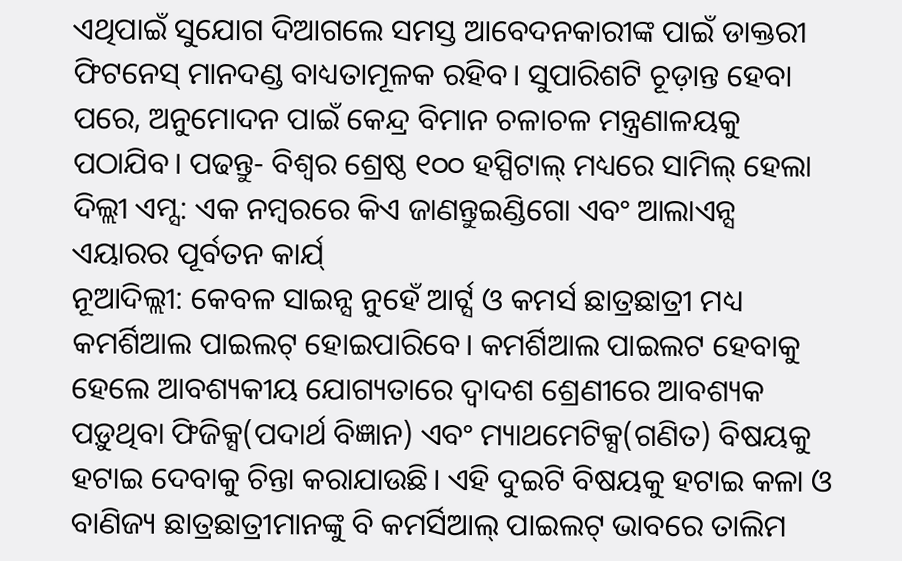ଏଥିପାଇଁ ସୁଯୋଗ ଦିଆଗଲେ ସମସ୍ତ ଆବେଦନକାରୀଙ୍କ ପାଇଁ ଡାକ୍ତରୀ ଫିଟନେସ୍ ମାନଦଣ୍ଡ ବାଧ୍ୟତାମୂଳକ ରହିବ। ସୁପାରିଶଟି ଚୂଡ଼ାନ୍ତ ହେବା ପରେ, ଅନୁମୋଦନ ପାଇଁ କେନ୍ଦ୍ର ବିମାନ ଚଳାଚଳ ମନ୍ତ୍ରଣାଳୟକୁ ପଠାଯିବ। ପଢନ୍ତୁ- ବିଶ୍ୱର ଶ୍ରେଷ୍ଠ ୧୦୦ ହସ୍ପିଟାଲ୍ ମଧ୍ୟରେ ସାମିଲ୍ ହେଲା ଦିଲ୍ଲୀ ଏମ୍ସ: ଏକ ନମ୍ବରରେ କିଏ ଜାଣନ୍ତୁଇଣ୍ଡିଗୋ ଏବଂ ଆଲାଏନ୍ସ ଏୟାରର ପୂର୍ବତନ କାର୍ଯ୍
ନୂଆଦିଲ୍ଲୀ: କେବଳ ସାଇନ୍ସ ନୁହେଁ ଆର୍ଟ୍ସ ଓ କମର୍ସ ଛାତ୍ରଛାତ୍ରୀ ମଧ୍ୟ କମର୍ଶିଆଲ ପାଇଲଟ୍ ହୋଇପାରିବେ। କମର୍ଶିଆଲ ପାଇଲଟ ହେବାକୁ ହେଲେ ଆବଶ୍ୟକୀୟ ଯୋଗ୍ୟତାରେ ଦ୍ୱାଦଶ ଶ୍ରେଣୀରେ ଆବଶ୍ୟକ ପଡ଼ୁଥିବା ଫିଜିକ୍ସ(ପଦାର୍ଥ ବିଜ୍ଞାନ) ଏବଂ ମ୍ୟାଥମେଟିକ୍ସ(ଗଣିତ) ବିଷୟକୁ ହଟାଇ ଦେବାକୁ ଚିନ୍ତା କରାଯାଉଛି। ଏହି ଦୁଇଟି ବିଷୟକୁ ହଟାଇ କଳା ଓ ବାଣିଜ୍ୟ ଛାତ୍ରଛାତ୍ରୀମାନଙ୍କୁ ବି କମର୍ସିଆଲ୍ ପାଇଲଟ୍ ଭାବରେ ତାଲିମ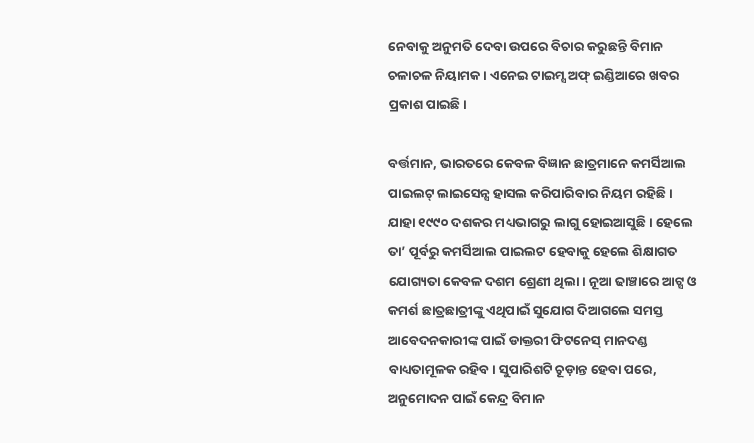ନେବାକୁ ଅନୁମତି ଦେବା ଉପରେ ବିଚାର କରୁଛନ୍ତି ବିମାନ ଚଳାଚଳ ନିୟାମକ । ଏନେଇ ଟାଇମ୍ସ ଅଫ୍ ଇଣ୍ଡିଆରେ ଖବର ପ୍ରକାଶ ପାଇଛି।

ବର୍ତ୍ତମାନ, ଭାରତରେ କେବଳ ବିଜ୍ଞାନ ଛାତ୍ରମାନେ କମର୍ସିଆଲ ପାଇଲଟ୍ ଲାଇସେନ୍ସ ହାସଲ କରିପାରିବାର ନିୟମ ରହିଛି। ଯାହା ୧୯୯୦ ଦଶକର ମଧ୍ୟଭାଗରୁ ଲାଗୁ ହୋଇଆସୁଛି। ହେଲେ ତା’ ପୂର୍ବରୁ କମର୍ସିଆଲ ପାଇଲଟ ହେବାକୁ ହେଲେ ଶିକ୍ଷାଗତ ଯୋଗ୍ୟତା କେବଳ ଦଶମ ଶ୍ରେଣୀ ଥିଲା। ନୂଆ ଢାଞ୍ଚାରେ ଆଟ୍ସ ଓ କମର୍ଶ ଛାତ୍ରଛାତ୍ରୀଙ୍କୁ ଏଥିପାଇଁ ସୁଯୋଗ ଦିଆଗଲେ ସମସ୍ତ ଆବେଦନକାରୀଙ୍କ ପାଇଁ ଡାକ୍ତରୀ ଫିଟନେସ୍ ମାନଦଣ୍ଡ ବାଧ୍ୟତାମୂଳକ ରହିବ। ସୁପାରିଶଟି ଚୂଡ଼ାନ୍ତ ହେବା ପରେ, ଅନୁମୋଦନ ପାଇଁ କେନ୍ଦ୍ର ବିମାନ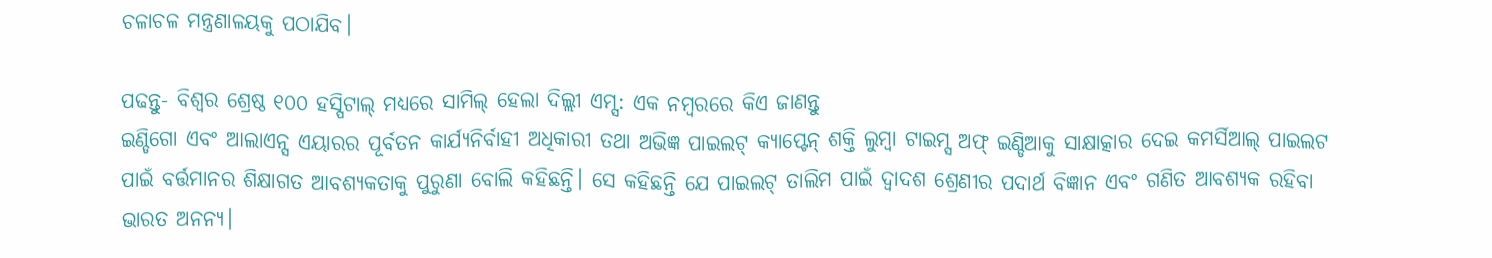ଚଳାଚଳ ମନ୍ତ୍ରଣାଳୟକୁ ପଠାଯିବ।

ପଢନ୍ତୁ- ବିଶ୍ୱର ଶ୍ରେଷ୍ଠ ୧୦୦ ହସ୍ପିଟାଲ୍ ମଧ୍ୟରେ ସାମିଲ୍ ହେଲା ଦିଲ୍ଲୀ ଏମ୍ସ: ଏକ ନମ୍ବରରେ କିଏ ଜାଣନ୍ତୁ
ଇଣ୍ଡିଗୋ ଏବଂ ଆଲାଏନ୍ସ ଏୟାରର ପୂର୍ବତନ କାର୍ଯ୍ୟନିର୍ବାହୀ ଅଧିକାରୀ ତଥା ଅଭିଜ୍ଞ ପାଇଲଟ୍ କ୍ୟାପ୍ଟେନ୍ ଶକ୍ତି ଲୁମ୍ବା ଟାଇମ୍ସ ଅଫ୍ ଇଣ୍ଡିଆକୁ ସାକ୍ଷାତ୍କାର ଦେଇ କମର୍ସିଆଲ୍ ପାଇଲଟ ପାଇଁ ବର୍ତ୍ତମାନର ଶିକ୍ଷାଗତ ଆବଶ୍ୟକତାକୁ ପୁରୁଣା ବୋଲି କହିଛନ୍ତି। ସେ କହିଛନ୍ତି ଯେ ପାଇଲଟ୍ ତାଲିମ ପାଇଁ ଦ୍ୱାଦଶ ଶ୍ରେଣୀର ପଦାର୍ଥ ବିଜ୍ଞାନ ଏବଂ ଗଣିତ ଆବଶ୍ୟକ ରହିବା ଭାରତ ଅନନ୍ୟ।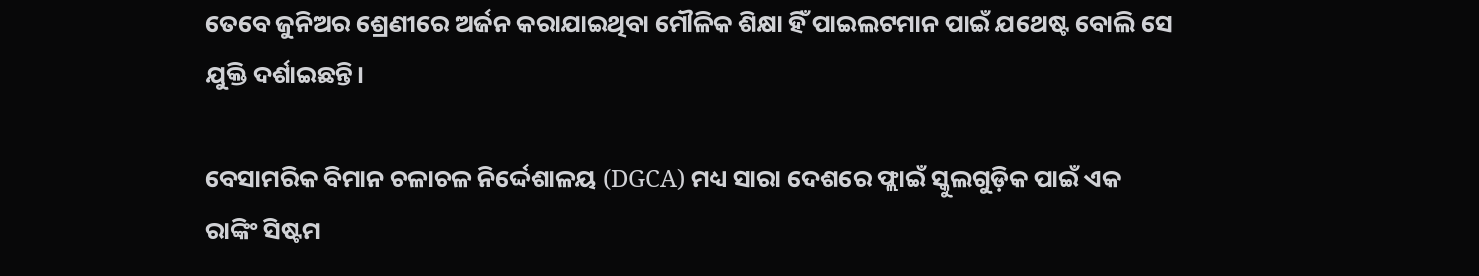ତେବେ ଜୁନିଅର ଶ୍ରେଣୀରେ ଅର୍ଜନ କରାଯାଇଥିବା ମୌଳିକ ଶିକ୍ଷା ହିଁ ପାଇଲଟମାନ ପାଇଁ ଯଥେଷ୍ଟ ବୋଲି ସେ ଯୁକ୍ତି ଦର୍ଶାଇଛନ୍ତି।

ବେସାମରିକ ବିମାନ ଚଳାଚଳ ନିର୍ଦ୍ଦେଶାଳୟ (DGCA) ମଧ୍ୟ ସାରା ଦେଶରେ ଫ୍ଲାଇଁ ସ୍କୁଲଗୁଡ଼ିକ ପାଇଁ ଏକ ରାଙ୍କିଂ ସିଷ୍ଟମ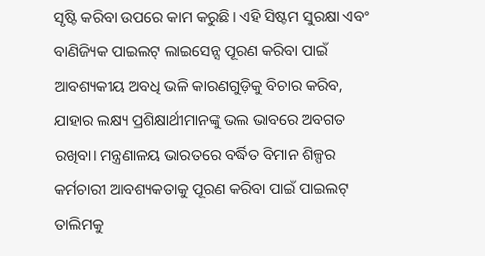ସୃଷ୍ଟି କରିବା ଉପରେ କାମ କରୁଛି। ଏହି ସିଷ୍ଟମ ସୁରକ୍ଷା ଏବଂ ବାଣିଜ୍ୟିକ ପାଇଲଟ୍ ଲାଇସେନ୍ସ ପୂରଣ କରିବା ପାଇଁ ଆବଶ୍ୟକୀୟ ଅବଧି ଭଳି କାରଣଗୁଡ଼ିକୁ ବିଚାର କରିବ, ଯାହାର ଲକ୍ଷ୍ୟ ପ୍ରଶିକ୍ଷାର୍ଥୀମାନଙ୍କୁ ଭଲ ଭାବରେ ଅବଗତ ରଖିବା। ମନ୍ତ୍ରଣାଳୟ ଭାରତରେ ବର୍ଦ୍ଧିତ ବିମାନ ଶିଳ୍ପର କର୍ମଚାରୀ ଆବଶ୍ୟକତାକୁ ପୂରଣ କରିବା ପାଇଁ ପାଇଲଟ୍ ତାଲିମକୁ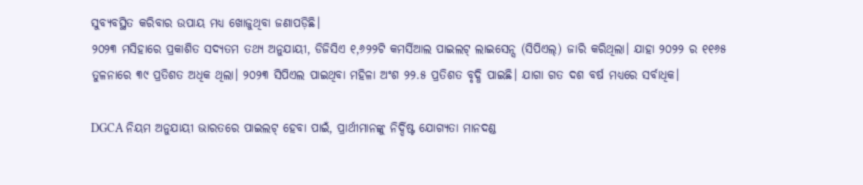ସୁବ୍ୟବସ୍ଥିତ କରିବାର ଉପାୟ ମଧ୍ୟ ଖୋଜୁଥିବା ଜଣାପଡ଼ିଛି।
୨୦୨୩ ମସିହାରେ ପ୍ରକାଶିତ ସଦ୍ୟତମ ତଥ୍ୟ ଅନୁଯାୟୀ, ଡିଜିସିଏ ୧,୬୨୨ଟି କମର୍ସିଆଲ ପାଇଲଟ୍ ଲାଇସେନ୍ସ (ସିପିଏଲ୍) ଜାରି କରିଥିଲା। ଯାହା ୨୦୨୨ ର ୧୧୬୫ ତୁଳନାରେ ୩୯ ପ୍ରତିଶତ ଅଧିକ ଥିଲା। ୨୦୨୩ ସିପିଏଲ ପାଇଥିବା ମହିଳା ଅଂଶ ୨୨.୫ ପ୍ରତିଶତ ବୃଦ୍ଧି ପାଇଛି। ଯାଗା ଗତ ଦଶ ବର୍ଷ ମଧ୍ୟରେ ସର୍ବାଧିକ।

DGCA ନିୟମ ଅନୁଯାୟୀ ଭାରତରେ ପାଇଲଟ୍ ହେବା ପାଇଁ, ପ୍ରାର୍ଥୀମାନଙ୍କୁ ନିର୍ଦ୍ଦିଷ୍ଟ ଯୋଗ୍ୟତା ମାନଦଣ୍ଡ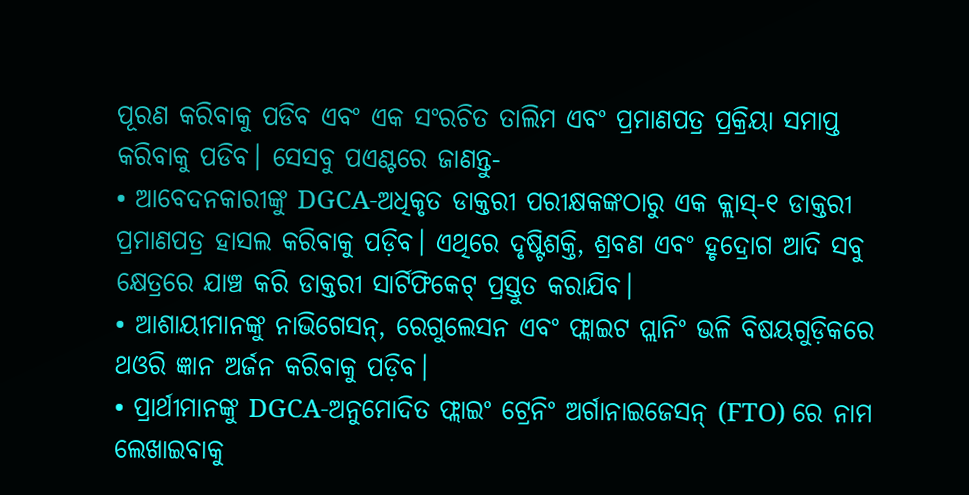ପୂରଣ କରିବାକୁ ପଡିବ ଏବଂ ଏକ ସଂରଚିତ ତାଲିମ ଏବଂ ପ୍ରମାଣପତ୍ର ପ୍ରକ୍ରିୟା ସମାପ୍ତ କରିବାକୁ ପଡିବ। ସେସବୁ ପଏଣ୍ଟରେ ଜାଣନ୍ତୁ-
• ଆବେଦନକାରୀଙ୍କୁ DGCA-ଅଧିକୃତ ଡାକ୍ତରୀ ପରୀକ୍ଷକଙ୍କଠାରୁ ଏକ କ୍ଲାସ୍-୧ ଡାକ୍ତରୀ ପ୍ରମାଣପତ୍ର ହାସଲ କରିବାକୁ ପଡ଼ିବ। ଏଥିରେ ଦୃଷ୍ଟିଶକ୍ତି, ଶ୍ରବଣ ଏବଂ ହୃଦ୍ରୋଗ ଆଦି ସବୁ କ୍ଷେତ୍ରରେ ଯାଞ୍ଚ କରି ଡାକ୍ତରୀ ସାର୍ଟିଫିକେଟ୍ ପ୍ରସ୍ତୁତ କରାଯିବ।
• ଆଶାୟୀମାନଙ୍କୁ ନାଭିଗେସନ୍, ରେଗୁଲେସନ ଏବଂ ଫ୍ଲାଇଟ ପ୍ଲାନିଂ ଭଳି ବିଷୟଗୁଡ଼ିକରେ ଥଓରି ଜ୍ଞାନ ଅର୍ଜନ କରିବାକୁ ପଡ଼ିବ।
• ପ୍ରାର୍ଥୀମାନଙ୍କୁ DGCA-ଅନୁମୋଦିତ ଫ୍ଲାଇଂ ଟ୍ରେନିଂ ଅର୍ଗାନାଇଜେସନ୍ (FTO) ରେ ନାମ ଲେଖାଇବାକୁ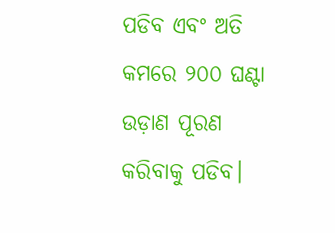ପଡିବ ଏବଂ ଅତି କମରେ ୨୦୦ ଘଣ୍ଟା ଉଡ଼ାଣ ପୂରଣ କରିବାକୁ ପଡିବ।